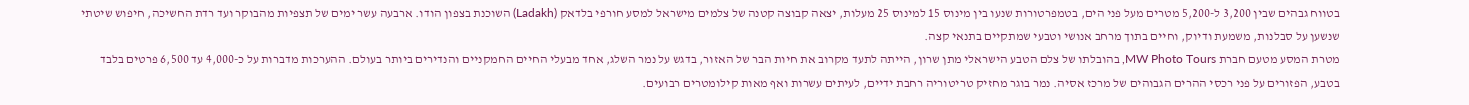בטווח גבהים שבין 3,200 ל-5,200 מטרים מעל פני הים, בטמפרטורות שנעו בין מינוס 15 למינוס 25 מעלות, יצאה קבוצה קטנה של צלמים מישראל למסע חורפי בלדאק (Ladakh) השוכנת בצפון הודו. ארבעה עשר ימים של תצפיות מהבוקר ועד רדת החשיכה, חיפוש שיטתי שנשען על סבלנות, משמעת ודיוק, וחיים בתוך מרחב אנושי וטבעי שמתקיים בתנאי קצה.
מטרת המסע מטעם חברת MW Photo Tours, בהובלתו של צלם הטבע הישראלי מתן שרון, הייתה לתעד מקרוב את חיות הבר של האזור, בדגש על נמר השלג, אחד מבעלי החיים החמקניים והנדירים ביותר בעולם. ההערכות מדברות על כ-4,000 עד 6,500 פרטים בלבד בטבע, הפזורים על פני רכסי ההרים הגבוהים של מרכז אסיה. נמר בוגר מחזיק טריטוריה רחבת ידיים, לעיתים עשרות ואף מאות קילומטרים רבועים.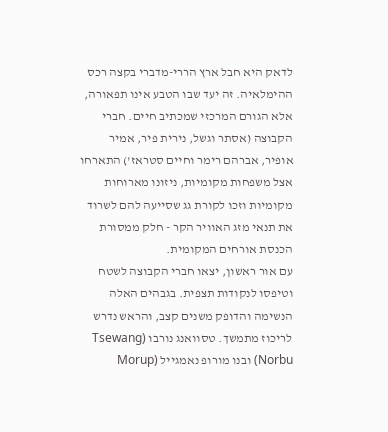לדאק היא חבל ארץ הררי-מדברי בקצה רכס ההימלאיה. זה יעד שבו הטבע אינו תפאורה, אלא הגורם המרכזי שמכתיב חיים. חברי הקבוצה (אסתר וגשל, נירית פיר, אמיר אופיר, אברהם רימר וחיים סטראז') התארחו אצל משפחות מקומיות, ניזונו מארוחות מקומיות וזכו לקורת גג שסייעה להם לשרוד את תנאי מזג האוויר הקר - חלק ממסורת הכנסת אורחים המקומית.
עם אור ראשון, יצאו חברי הקבוצה לשטח וטיפסו לנקודות תצפית. בגבהים האלה הנשימה והדופק משנים קצב, והראש נדרש לריכוז מתמשך. טסוואנג נורבו (Tsewang Norbu) ובנו מורופ נאמגייל (Morup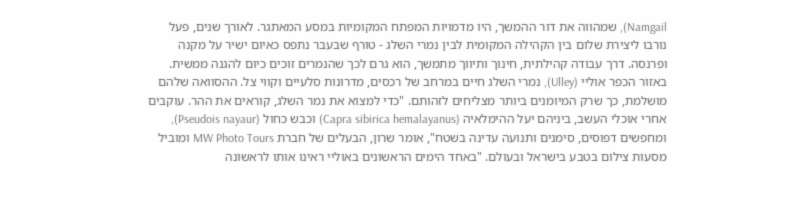Namgail), שמהווה את דור ההמשך, היו מדמויות המפתח המקומיות במסע המאתגר. לאורך שנים, פעל נורבו ליצירת שלום בין הקהילה המקומית לבין נמרי השלג - טורף שבעבר נתפס כאיום ישיר על מקנה ופרנסה. דרך עבודה קהילתית, חינוך ותיווך מתמשך, הוא גרם לכך שהנמרים זוכים כיום להגנה ממשית.
באזור הכפר אוליי (Ulley), נמרי השלג חיים במרחב של רכסים, מדרונות סלעיים וקווי צל. ההסוואה שלהם מושלמת, כך שרק המיומנים ביותר מצליחים לזהותם. "כדי למצוא את נמר השלג, קוראים את ההר. עוקבים אחרי אוכלי העשב, ביניהם יעל ההימלאיה (Capra sibirica hemalayanus) וכבש כחול (Pseudois nayaur), ומחפשים דפוסים, סימנים ותנועה עדינה בשטח", אומר שרון, הבעלים של חברת MW Photo Tours ומוביל מסעות צילום בטבע בישראל ובעולם. "באחד הימים הראשונים באוליי ראינו אותו לראשונה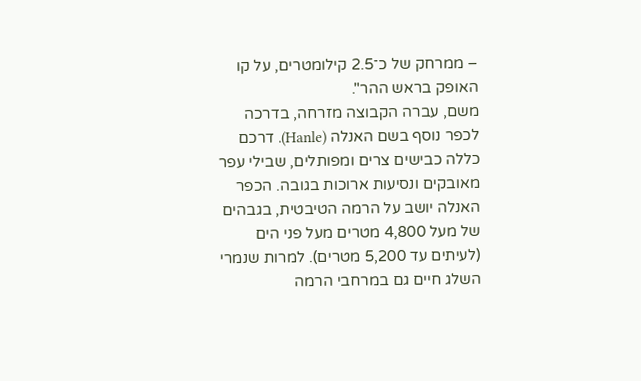– ממרחק של כ־2.5 קילומטרים, על קו האופק בראש ההר".
משם, עברה הקבוצה מזרחה, בדרכה לכפר נוסף בשם האנלה (Hanle). דרכם כללה כבישים צרים ומפותלים, שבילי עפר מאובקים ונסיעות ארוכות בגובה. הכפר האנלה יושב על הרמה הטיבטית, בגבהים של מעל 4,800 מטרים מעל פני הים (לעיתים עד 5,200 מטרים). למרות שנמרי השלג חיים גם במרחבי הרמה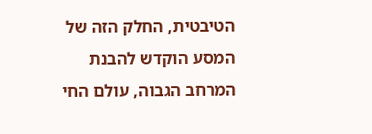הטיבטית, החלק הזה של המסע הוקדש להבנת המרחב הגבוה, עולם החי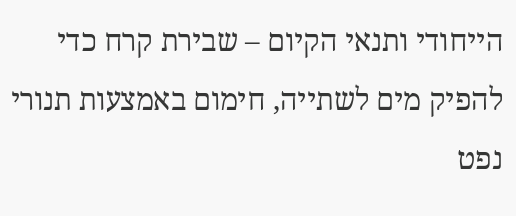הייחודי ותנאי הקיום – שבירת קרח כדי להפיק מים לשתייה, חימום באמצעות תנורי נפט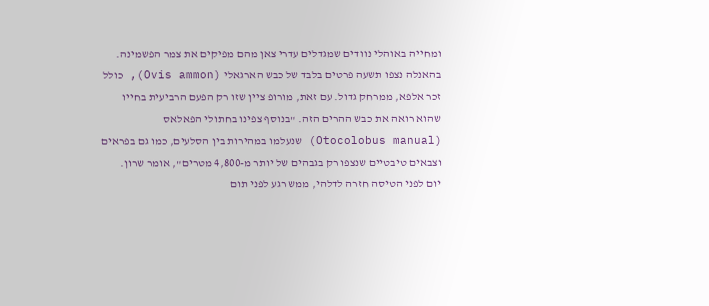ומחייה באוהלי נוודים שמגדלים עדרי צאן מהם מפיקים את צמר הפשמינה.
בהאנלה נצפו תשעה פרטים בלבד של כבש הארגאלי (Ovis ammon), כולל זכר אלפא, ממרחק גדול. עם זאת, מורופ ציין שזו רק הפעם הרביעית בחייו שהוא רואה את כבש ההרים הזה. "בנוסף צפינו בחתולי הפאלאס (Otocolobus manual) שנעלמו במהירות בין הסלעים, כמו גם בפראים וצבאים טיבטיים שנצפו רק בגבהים של יותר מ-4,800 מטרים", אומר שרון.
יום לפני הטיסה חזרה לדלהי, ממש רגע לפני תום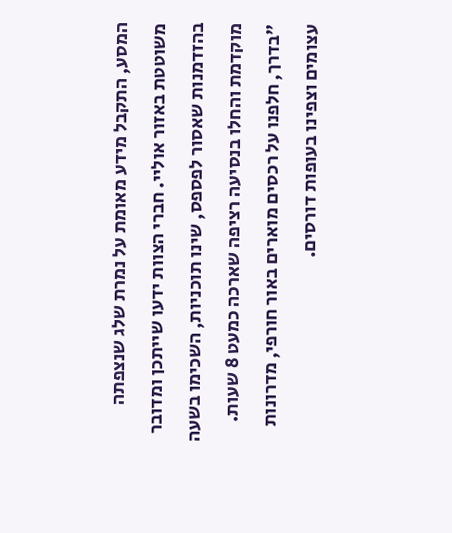המסע, התקבל מידע מאומת על נמרת שלג שנצפתה משוטטת באזור אוליי. חברי הצוות ידעו שייתכן ומדובר בהזדמנות שאסור לפספס, שינו תוכניות, השכימו בשעה מוקדמת והחלו בנסיעה רציפה שארכה כמעט 8 שעות.
"בדרך, חלפנו על רכסים מוארים באור חורפי, מדרונות עצומים וצפינו בעופות דורסים.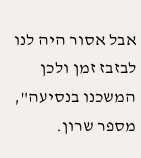אבל אסור היה לנו לבזבז זמן ולכן המשכנו בנסיעה", מספר שרון.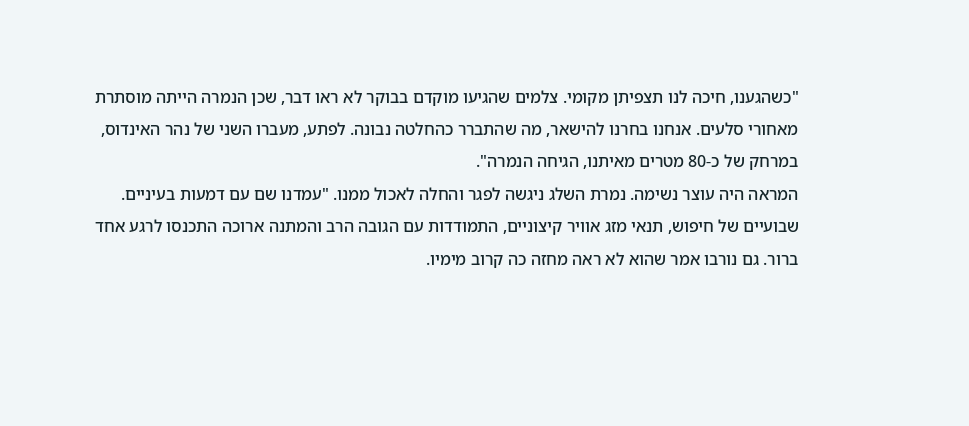"כשהגענו, חיכה לנו תצפיתן מקומי. צלמים שהגיעו מוקדם בבוקר לא ראו דבר, שכן הנמרה הייתה מוסתרת מאחורי סלעים. אנחנו בחרנו להישאר, מה שהתברר כהחלטה נבונה. לפתע, מעברו השני של נהר האינדוס, במרחק של כ-80 מטרים מאיתנו, הגיחה הנמרה".
המראה היה עוצר נשימה. נמרת השלג ניגשה לפגר והחלה לאכול ממנו. "עמדנו שם עם דמעות בעיניים. שבועיים של חיפוש, תנאי מזג אוויר קיצוניים, התמודדות עם הגובה הרב והמתנה ארוכה התכנסו לרגע אחד ברור. גם נורבו אמר שהוא לא ראה מחזה כה קרוב מימיו.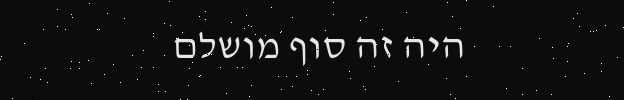היה זה סוף מושלם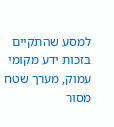למסע שהתקיים בזכות ידע מקומי עמוק, מערך שטח מסור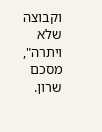וקבוצה שלא ויתרה", מסכם שרון.